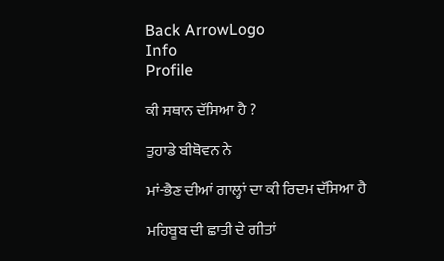Back ArrowLogo
Info
Profile

ਕੀ ਸਥਾਨ ਦੱਸਿਆ ਹੈ ?

ਤੁਹਾਡੇ ਬੀਥੋਵਨ ਨੇ

ਮਾਂ-ਭੈਣ ਦੀਆਂ ਗਾਲ੍ਹਾਂ ਦਾ ਕੀ ਰਿਦਮ ਦੱਸਿਆ ਹੈ

ਮਹਿਬੂਬ ਦੀ ਛਾਤੀ ਦੇ ਗੀਤਾਂ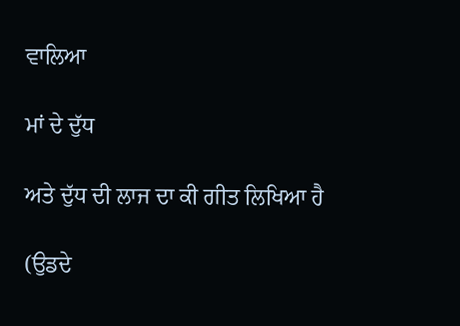ਵਾਲਿਆ

ਮਾਂ ਦੇ ਦੁੱਧ

ਅਤੇ ਦੁੱਧ ਦੀ ਲਾਜ ਦਾ ਕੀ ਗੀਤ ਲਿਖਿਆ ਹੈ

(ਉਡਦੇ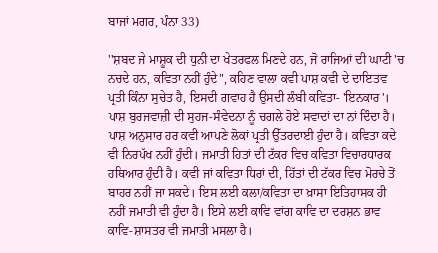ਬਾਜਾਂ ਮਗਰ, ਪੰਨਾ 33)

''ਸ਼ਬਦ ਜੇ ਮਾਸ਼ੂਕ ਦੀ ਧੁਨੀ ਦਾ ਖੇਤਰਫਲ ਮਿਣਦੇ ਹਨ, ਜੋ ਰਾਜਿਆਂ ਦੀ ਘਾਟੀ 'ਚ ਨਚਦੇ ਹਨ, ਕਵਿਤਾ ਨਹੀਂ ਹੁੰਦੇ", ਕਹਿਣ ਵਾਲਾ ਕਵੀ ਪਾਸ਼ ਕਵੀ ਦੇ ਦਾਇਤਵ ਪ੍ਰਤੀ ਕਿੰਨਾ ਸੁਚੇਤ ਹੈ, ਇਸਦੀ ਗਵਾਹ ਹੈ ਉਸਦੀ ਲੰਬੀ ਕਵਿਤਾ- 'ਇਨਕਾਰ'। ਪਾਸ਼ ਬੁਰਜਵਾਜ਼ੀ ਦੀ ਸੁਹਜ-ਸੰਵੇਦਨਾ ਨੂੰ ਚਗਲੇ ਹੋਏ ਸਵਾਦਾਂ ਦਾ ਨਾਂ ਦਿੰਦਾ ਹੈ। ਪਾਸ਼ ਅਨੁਸਾਰ ਹਰ ਕਵੀ ਆਪਣੇ ਲੋਕਾਂ ਪ੍ਰਤੀ ਉੱਤਰਦਾਈ ਹੁੰਦਾ ਹੈ। ਕਵਿਤਾ ਕਦੇ ਵੀ ਨਿਰਪੱਖ ਨਹੀਂ ਹੁੰਦੀ। ਜਮਾਤੀ ਹਿਤਾਂ ਦੀ ਟੱਕਰ ਵਿਚ ਕਵਿਤਾ ਵਿਚਾਰਧਾਰਕ ਹਥਿਆਰ ਹੁੰਦੀ ਹੈ। ਕਵੀ ਜਾਂ ਕਵਿਤਾ ਧਿਰਾਂ ਦੀ, ਹਿੱਤਾਂ ਦੀ ਟੱਕਰ ਵਿਚ ਮੋਰਚੇ ਤੋਂ ਬਾਹਰ ਨਹੀਂ ਜਾ ਸਕਦੇ। ਇਸ ਲਈ ਕਲਾ/ਕਵਿਤਾ ਦਾ ਖ਼ਾਸਾ ਇਤਿਹਾਸਕ ਹੀ ਨਹੀਂ ਜਮਾਤੀ ਵੀ ਹੁੰਦਾ ਹੈ। ਇਸੇ ਲਈ ਕਾਵਿ ਵਾਂਗ ਕਾਵਿ ਦਾ ਦਰਸ਼ਨ ਭਾਵ ਕਾਵਿ-ਸ਼ਾਸਤਰ ਵੀ ਜਮਾਤੀ ਮਸਲਾ ਹੈ।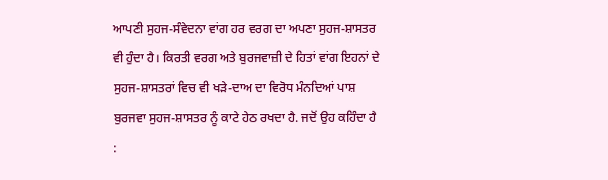ਆਪਣੀ ਸੁਹਜ-ਸੰਵੇਦਨਾ ਵਾਂਗ ਹਰ ਵਰਗ ਦਾ ਅਪਣਾ ਸੁਹਜ-ਸ਼ਾਸਤਰ ਵੀ ਹੁੰਦਾ ਹੈ। ਕਿਰਤੀ ਵਰਗ ਅਤੇ ਬੁਰਜਵਾਜ਼ੀ ਦੇ ਹਿਤਾਂ ਵਾਂਗ ਇਹਨਾਂ ਦੇ ਸੁਹਜ-ਸ਼ਾਸਤਰਾਂ ਵਿਚ ਵੀ ਖੜੇ-ਦਾਅ ਦਾ ਵਿਰੋਧ ਮੰਨਦਿਆਂ ਪਾਸ਼ ਬੁਰਜਵਾ ਸੁਹਜ-ਸ਼ਾਸਤਰ ਨੂੰ ਕਾਟੇ ਹੇਠ ਰਖਦਾ ਹੈ. ਜਦੋਂ ਉਹ ਕਹਿੰਦਾ ਹੈ :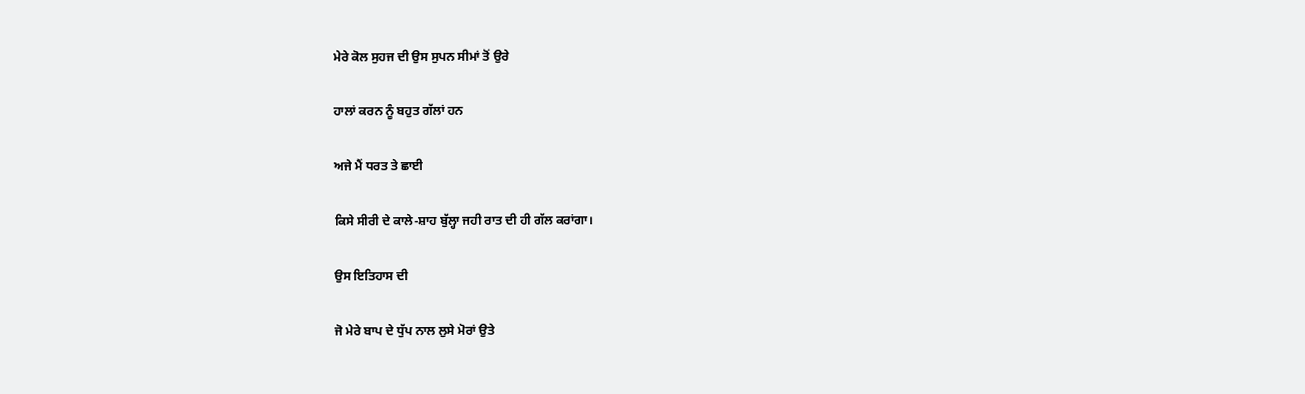ਮੇਰੇ ਕੋਲ ਸੁਹਜ ਦੀ ਉਸ ਸੁਪਨ ਸੀਮਾਂ ਤੋਂ ਉਰੇ

ਹਾਲਾਂ ਕਰਨ ਨੂੰ ਬਹੁਤ ਗੱਲਾਂ ਹਨ

ਅਜੇ ਮੈਂ ਧਰਤ ਤੇ ਛਾਈ

ਕਿਸੇ ਸੀਰੀ ਦੇ ਕਾਲੇ-ਸ਼ਾਹ ਬੁੱਲ੍ਹਾ ਜਹੀ ਰਾਤ ਦੀ ਹੀ ਗੱਲ ਕਰਾਂਗਾ।

ਉਸ ਇਤਿਹਾਸ ਦੀ

ਜੋ ਮੇਰੇ ਬਾਪ ਦੇ ਧੁੱਪ ਨਾਲ ਲੁਸੇ ਮੋਰਾਂ ਉਤੇ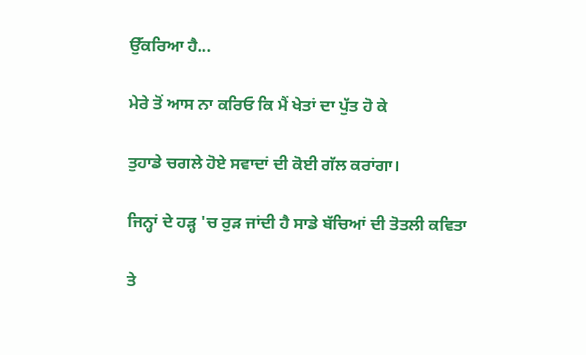ਉੱਕਰਿਆ ਹੈ...

ਮੇਰੇ ਤੋਂ ਆਸ ਨਾ ਕਰਿਓ ਕਿ ਮੈਂ ਖੇਤਾਂ ਦਾ ਪੁੱਤ ਹੋ ਕੇ

ਤੁਹਾਡੇ ਚਗਲੇ ਹੋਏ ਸਵਾਦਾਂ ਦੀ ਕੋਈ ਗੱਲ ਕਰਾਂਗਾ।

ਜਿਨ੍ਹਾਂ ਦੇ ਹੜ੍ਹ 'ਚ ਰੁੜ ਜਾਂਦੀ ਹੈ ਸਾਡੇ ਬੱਚਿਆਂ ਦੀ ਤੋਤਲੀ ਕਵਿਤਾ

ਤੇ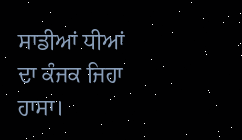ਸਾਡੀਆਂ ਧੀਆਂ ਦਾ ਕੰਜਕ ਜਿਹਾ ਹਾਸਾ।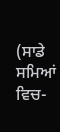(ਸਾਡੇ ਸਮਿਆਂ ਵਿਚ-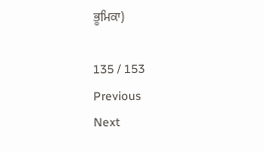ਭੂਮਿਕਾ)

135 / 153
Previous
Next